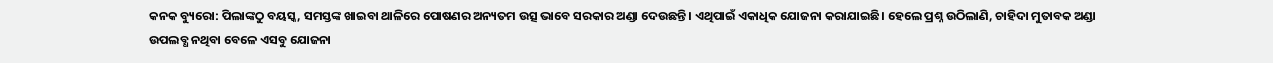କନକ ବ୍ୟୁରୋ: ପିଲାଙ୍କଠୁ ବୟସ୍କ, ସମସ୍ତଙ୍କ ଖାଇବା ଥାଳିରେ ପୋଷଣର ଅନ୍ୟତମ ଉତ୍ସ ଭାବେ ସରକାର ଅଣ୍ଡା ଦେଉଛନ୍ତି। ଏଥିପାଇଁ ଏକାଧିକ ଯୋଜନା କରାଯାଇଛି। ହେଲେ ପ୍ରଶ୍ନ ଉଠିଲାଣି, ଚାହିଦା ମୁତାବକ ଅଣ୍ଡା ଉପଲବ୍ଧ ନଥିବା ବେଳେ ଏସବୁ ଯୋଜନା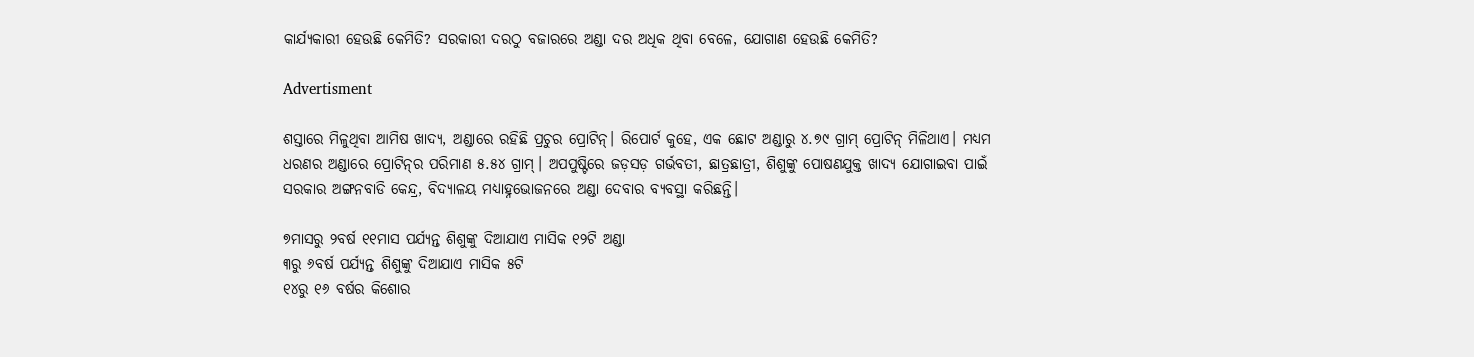କାର୍ଯ୍ୟକାରୀ ହେଉଛି କେମିତି? ସରକାରୀ ଦରଠୁ ବଜାରରେ ଅଣ୍ଡା ଦର ଅଧିକ ଥିବା ବେଳେ, ଯୋଗାଣ ହେଉଛି କେମିତି?

Advertisment

ଶସ୍ତାରେ ମିଳୁଥିବା ଆମିଷ ଖାଦ୍ୟ, ଅଣ୍ଡାରେ ରହିଛି ପ୍ରଚୁର ପ୍ରୋଟିନ୍‌। ରିପୋର୍ଟ କୁହେ, ଏକ ଛୋଟ ଅଣ୍ଡାରୁ ୪.୭୯ ଗ୍ରାମ୍‌ ପ୍ରୋଟିନ୍‌ ମିଳିଥାଏ। ମଧ୍ୟମ ଧରଣର ଅଣ୍ଡାରେ ପ୍ରୋଟିନ୍‌ର ପରିମାଣ ୫.୫୪ ଗ୍ରାମ୍‌। ଅପପୁଷ୍ଟିରେ ଜଡ଼ସଡ଼ ଗର୍ଭବତୀ, ଛାତ୍ରଛାତ୍ରୀ, ଶିଶୁଙ୍କୁ ପୋଷଣଯୁକ୍ତ ଖାଦ୍ୟ ଯୋଗାଇବା ପାଇଁ ସରକାର ଅଙ୍ଗନବାଡି କେନ୍ଦ୍ର, ବିଦ୍ୟାଳୟ ମଧ୍ୟାହ୍ନଭୋଜନରେ ଅଣ୍ଡା ଦେବାର ବ୍ୟବସ୍ଥା କରିଛନ୍ତି।

୭ମାସରୁ ୨ବର୍ଷ ୧୧ମାସ ପର୍ଯ୍ୟନ୍ତ ଶିଶୁଙ୍କୁ ଦିଆଯାଏ ମାସିକ ୧୨ଟି ଅଣ୍ଡା
୩ରୁ ୬ବର୍ଷ ପର୍ଯ୍ୟନ୍ତ ଶିଶୁଙ୍କୁ ଦିଆଯାଏ ମାସିକ ୫ଟି
୧୪ରୁ ୧୬ ବର୍ଷର କିଶୋର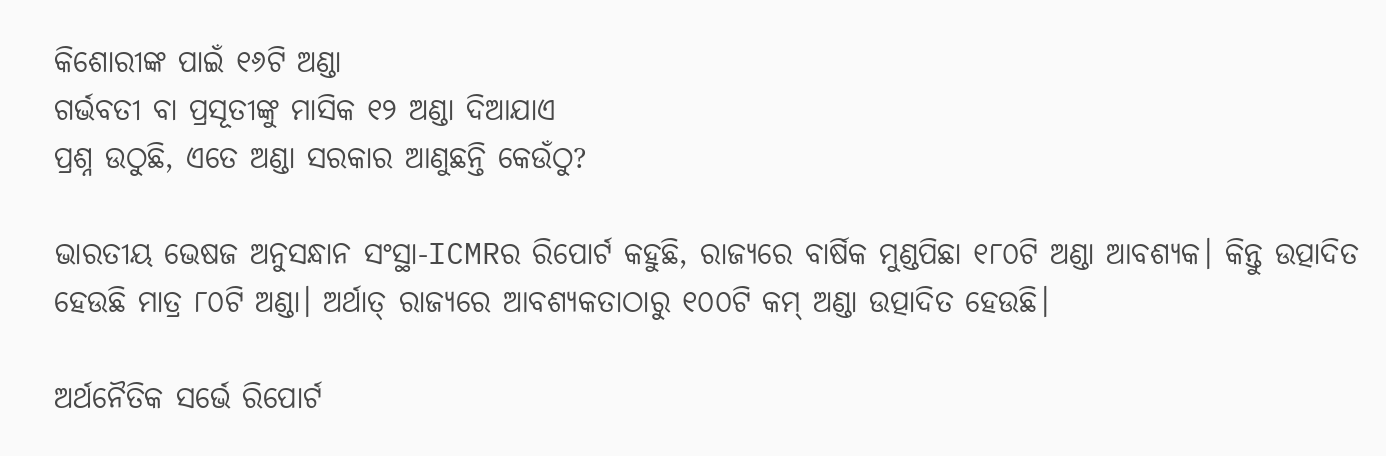କିଶୋରୀଙ୍କ ପାଇଁ ୧୬ଟି ଅଣ୍ଡା
ଗର୍ଭବତୀ ବା ପ୍ରସୂତୀଙ୍କୁ ମାସିକ ୧୨ ଅଣ୍ଡା ଦିଆଯାଏ
ପ୍ରଶ୍ନ ଉଠୁଛି, ଏତେ ଅଣ୍ଡା ସରକାର ଆଣୁଛନ୍ତି କେଉଁଠୁ?

ଭାରତୀୟ ଭେଷଜ ଅନୁସନ୍ଧାନ ସଂସ୍ଥା-ICMRର ରିପୋର୍ଟ କହୁଛି, ରାଜ୍ୟରେ ବାର୍ଷିକ ମୁଣ୍ଡପିଛା ୧୮୦ଟି ଅଣ୍ଡା ଆବଶ୍ୟକ। କିନ୍ତୁ ଉତ୍ପାଦିତ ହେଉଛି ମାତ୍ର ୮୦ଟି ଅଣ୍ଡା। ଅର୍ଥାତ୍ ରାଜ୍ୟରେ ଆବଶ୍ୟକତାଠାରୁ ୧୦୦ଟି କମ୍‌ ଅଣ୍ଡା ଉତ୍ପାଦିତ ହେଉଛି।

ଅର୍ଥନୈତିକ ସର୍ଭେ ରିପୋର୍ଟ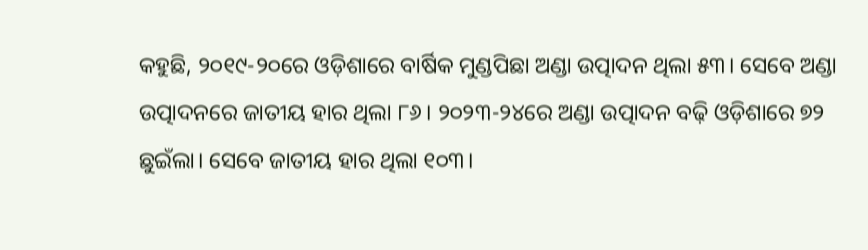କହୁଛି, ୨୦୧୯-୨୦ରେ ଓଡ଼ିଶାରେ ବାର୍ଷିକ ମୁଣ୍ଡପିଛା ଅଣ୍ଡା ଉତ୍ପାଦନ ଥିଲା ୫୩। ସେବେ ଅଣ୍ଡା ଉତ୍ପାଦନରେ ଜାତୀୟ ହାର ଥିଲା ୮୬। ୨୦୨୩-୨୪ରେ ଅଣ୍ଡା ଉତ୍ପାଦନ ବଢ଼ି ଓଡ଼ିଶାରେ ୭୨ ଛୁଇଁଲା। ସେବେ ଜାତୀୟ ହାର ଥିଲା ୧୦୩।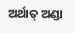ଅର୍ଥାତ୍ ଅଣ୍ଡା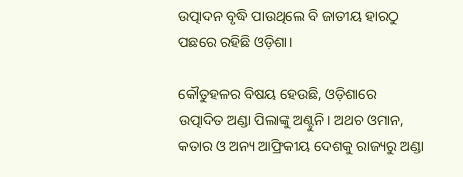ଉତ୍ପାଦନ ବୃଦ୍ଧି ପାଉଥିଲେ ବି ଜାତୀୟ ହାରଠୁ ପଛରେ ରହିଛି ଓଡ଼ିଶା।

କୌତୁହଳର ବିଷୟ ହେଉଛି, ଓଡ଼ିଶାରେ ଉତ୍ପାଦିତ ଅଣ୍ଡା ପିଲାଙ୍କୁ ଅଣ୍ଟୁନି। ଅଥଚ ଓମାନ, କତାର ଓ ଅନ୍ୟ ଆଫ୍ରିକୀୟ ଦେଶକୁ ରାଜ୍ୟରୁ ଅଣ୍ଡା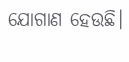ଯୋଗାଣ ହେଉଛି।